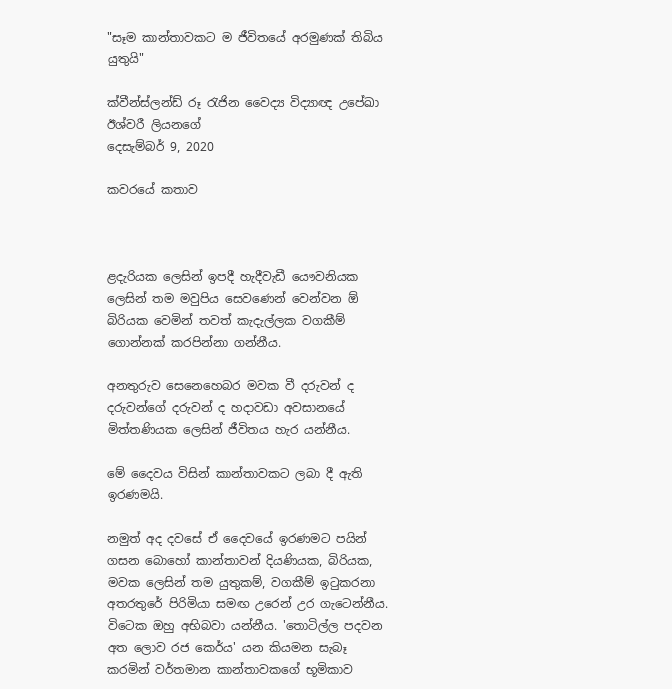"සෑම කාන්තාවකට ම ජීවිතයේ අරමුණක් තිබිය යුතුයි"

ක්වීන්ස්ලන්ඩ් රූ රැජින වෛද්‍ය විද්‍යාඥ උපේඛා ඊශ්වරී ලියනගේ
දෙසැම්බර් 9, 2020

කවරයේ කතාව



ළදැරියක ලෙසින් ඉපදී හැදීවැඩී යෞවනියක ලෙසින් තම මවුපිය සෙවණෙන් වෙන්වන ඕ බිරියක වෙමින් තවත් කැදැල්ලක වගකීම් ගොන්නක් කරපින්නා ගන්නීය.

අනතුරුව සෙනෙහෙබර මවක වී දරුවන් ද දරුවන්ගේ දරුවන් ද හදාවඩා අවසානයේ මිත්තණියක ලෙසින් ජීවිතය හැර යන්නීය.

මේ දෛවය විසින් කාන්තාවකට ලබා දී ඇති ඉරණමයි.

නමුත් අද දවසේ ඒ දෛවයේ ඉරණමට පයින් ගසන බොහෝ කාන්තාවන් දියණියක, බිරියක, මවක ලෙසින් තම යුතුකම්, වගකීම් ඉටුකරනා අතරතුරේ පිරිමියා සමඟ උරෙන් උර ගැටෙන්නීය. විටෙක ඔහු අභිබවා යන්නීය. 'තොටිල්ල පදවන අත ලොව රජ කෙර්ය' යන කියමන සැබෑ කරමින් වර්තමාන කාන්තාවකගේ භූමිකාව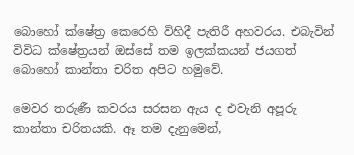බොහෝ ක්ෂේත්‍ර කෙරෙහි විහිදී පැතිරී අහවරය. එබැවින් විවිධ ක්ෂේත්‍රයන් ඔස්සේ තම ඉලක්කයන් ජයගත් බොහෝ කාන්තා චරිත අපිට හමුවේ.

මෙවර තරුණී කවරය සරසන ඇය ද එවැනි අපූරු කාන්තා චරිතයකි. ඈ තම දැනුමෙන්,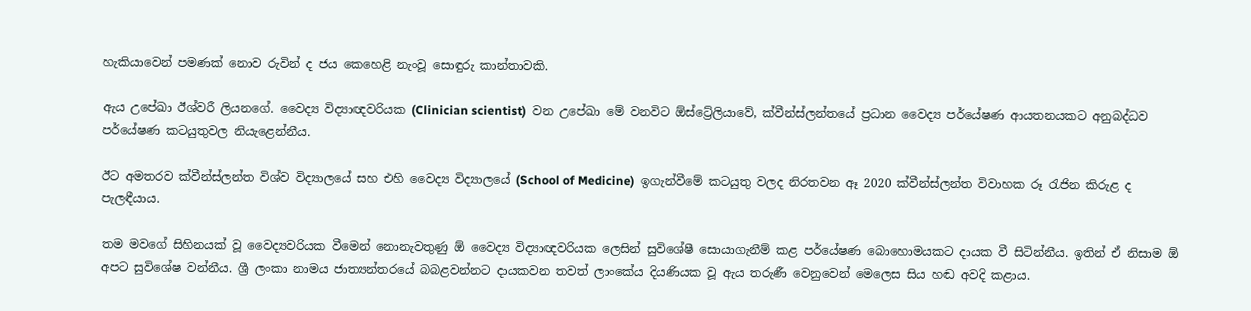හැකියාවෙන් පමණක් නොව රුවින් ද ජය කෙහෙළි නැංවූ සොඳුරු කාන්තාවකි.

ඇය උපේඛා ඊශ්වරී ලියනගේ. වෛද්‍ය විද්‍යාඥවරියක (Clinician scientist)  වන උපේඛා මේ වනවිට ඕස්ට්‍රේලියාවේ, ක්වීන්ස්ලන්තයේ ප්‍රධාන වෛද්‍ය පර්යේෂණ ආයතනයකට අනුබද්ධව පර්යේෂණ කටයුතුවල නියැළෙන්නීය.

ඊට අමතරව ක්වීන්ස්ලන්ත විශ්ව විද්‍යාලයේ සහ එහි වෛද්‍ය විද්‍යාලයේ (School of Medicine)  ඉගැන්වීමේ කටයුතු වලද නිරතවන ඈ 2020 ක්වීන්ස්ලන්ත විවාහක රූ රැජින කිරුළ ද පැලඳීයාය.

තම මවගේ සිහිනයක් වූ වෛද්‍යවරියක වීමෙන් නොනැවතුණු ඕ වෛද්‍ය විද්‍යාඥවරියක ලෙසින් සුවිශේෂී සොයාගැනීම් කළ පර්යේෂණ බොහොමයකට දායක වී සිටින්නීය. ඉතින් ඒ නිසාම ඕ අපට සුවිශේෂ වන්නීය. ශ්‍රී ලංකා නාමය ජාත්‍යන්තරයේ බබළවන්නට දායකවන තවත් ලාංකේය දියණියක වූ ඇය තරුණී වෙනුවෙන් මෙලෙස සිය හඬ අවදි කළාය.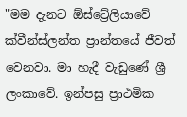"මම දැනට ඕස්ට්‍රේලියාවේ ක්වීන්ස්ලන්ත ප්‍රාන්තයේ ජීවත් වෙනවා. මා හැදී වැඩුණේ ශ්‍රී ලංකාවේ. ඉන්පසු ප්‍රාථමික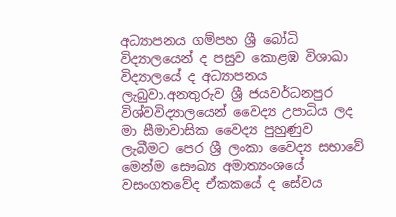අධ්‍යාපනය ගම්පහ ශ්‍රී බෝධි විද්‍යාලයෙන් ද පසුව කොළඹ විශාඛා විද්‍යාලයේ ද අධ්‍යාපනය ලැබුවා.අනතුරුව ශ්‍රී ජයවර්ධනපුර විශ්වවිද්‍යාලයෙන් වෛද්‍ය උපාධිය ලද මා සීමාවාසික වෛද්‍ය පුහුණුව ලැබීමට පෙර ශ්‍රී ලංකා වෛද්‍ය සභාවේ මෙන්ම සෞඛ්‍ය අමාත්‍යංශයේ වසංගතවේද ඒකකයේ ද සේවය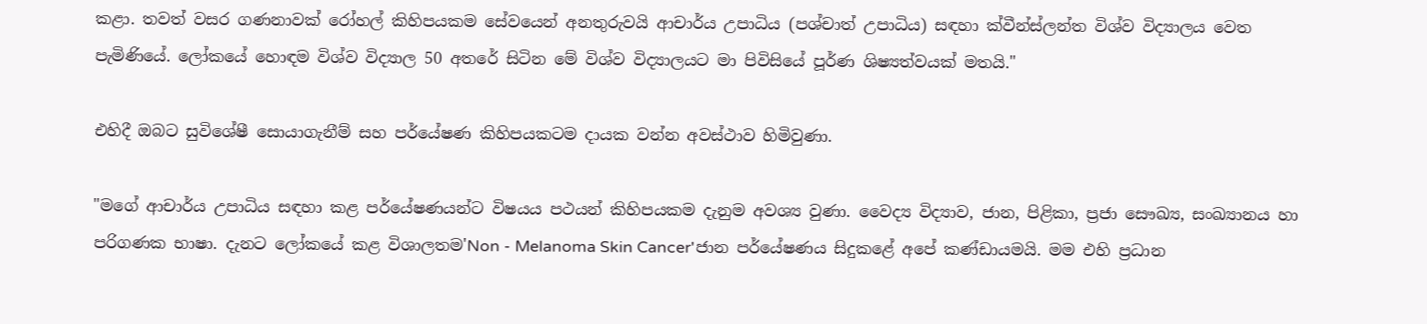කළා. තවත් වසර ගණනාවක් රෝහල් කිහිපයකම සේවයෙන් අනතුරුවයි ආචාර්ය උපාධිය (පශ්චාත් උපාධිය) සඳහා ක්වීන්ස්ලන්ත විශ්ව විද්‍යාලය වෙත පැමිණියේ. ලෝකයේ හොඳම විශ්ව විද්‍යාල 50 අතරේ සිටින මේ විශ්ව විද්‍යාලයට මා පිවිසියේ පූර්ණ ශිෂ්‍යත්වයක් මතයි."

එහිදී ඔබට සුවිශේෂී සොයාගැනීම් සහ පර්යේෂණ කිහිපයකටම දායක වන්න අවස්ථාව හිමිවුණා.

"මගේ ආචාර්ය උපාධිය සඳහා කළ පර්යේෂණයන්ට විෂයය පථයන් කිහිපයකම දැනුම අවශ්‍ය වුණා. වෛද්‍ය විද්‍යාව, ජාන, පිළිකා, ප්‍රජා සෞඛ්‍ය, සංඛ්‍යානය හා පරිගණක භාෂා. දැනට ලෝකයේ කළ විශාලතම'Non - Melanoma Skin Cancer'ජාන පර්යේෂණය සිදුකළේ අපේ කණ්ඩායමයි. මම එහි ප්‍රධාන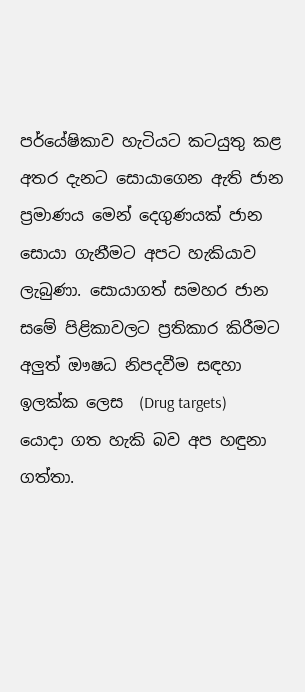පර්යේෂිකාව හැටියට කටයුතු කළ අතර දැනට සොයාගෙන ඇති ජාන ප්‍රමාණය මෙන් දෙගුණයක් ජාන සොයා ගැනීමට අපට හැකියාව ලැබුණා. සොයාගත් සමහර ජාන සමේ පිළිකාවලට ප්‍රතිකාර කිරීමට අලුත් ඖෂධ නිපදවීම සඳහා ඉලක්ක ලෙස  (Drug targets)  යොදා ගත හැකි බව අප හඳුනා ගත්තා.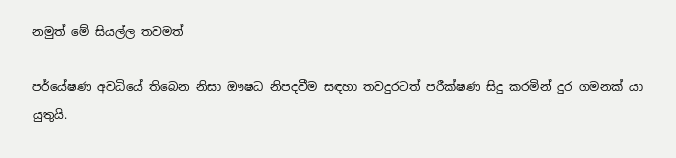නමුත් මේ සියල්ල තවමත්

පර්යේෂණ අවධියේ තිබෙන නිසා ඖෂධ නිපදවීම සඳහා තවදුරටත් පරීක්ෂණ සිදු කරමින් දුර ගමනක් යා යුතුයි.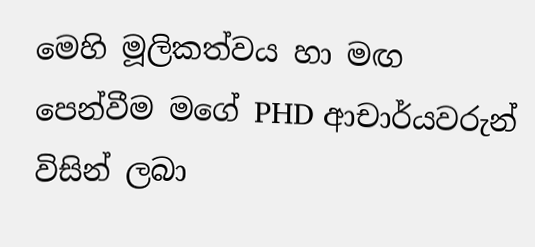මෙහි මූලිකත්වය හා මඟ පෙන්වීම මගේ PHD ආචාර්යවරුන් විසින් ලබා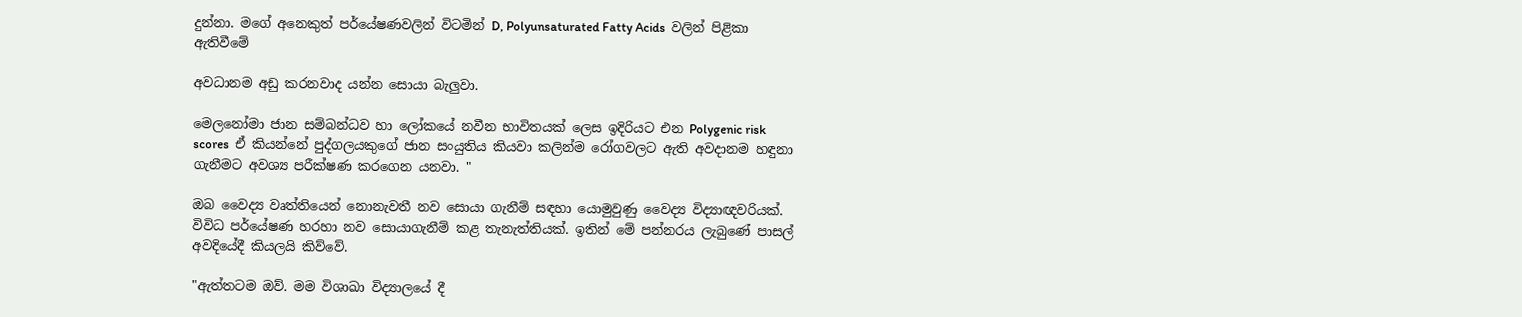දුන්නා. මගේ අනෙකුත් පර්යේෂණවලින් විටමින් D, Polyunsaturated Fatty Acids  වලින් පිළිකා ඇතිවීමේ

අවධානම අඩු කරනවාද යන්න සොයා බැලුවා.

මෙලනෝමා ජාන සම්බන්ධව හා ලෝකයේ නවීන භාවිතයක් ලෙස ඉදිරියට එන Polygenic risk scores  ඒ කියන්නේ පුද්ගලයකුගේ ජාන සංයුතිය කියවා කලින්ම රෝගවලට ඇති අවදානම හඳුනා ගැනීමට අවශ්‍ය පරීක්ෂණ කරගෙන යනවා. "

ඔබ වෛද්‍ය වෘත්තියෙන් නොනැවතී නව සොයා ගැනීම් සඳහා යොමුවුණු වෛද්‍ය විද්‍යාඥවරියක්. විවිධ පර්යේෂණ හරහා නව සොයාගැනීම් කළ තැනැත්තියක්. ඉතින් මේ පන්නරය ලැබුණේ පාසල් අවදියේදී කියලයි කිව්වේ.

"ඇත්තටම ඔව්. මම විශාඛා විද්‍යාලයේ දී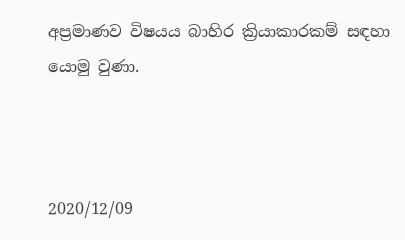අප්‍රමාණව විෂයය බාහිර ක්‍රියාකාරකම් සඳහා යොමු වුණා.



2020/12/09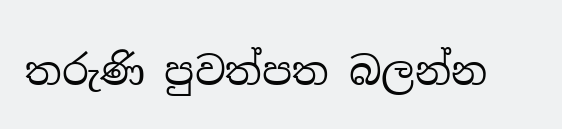තරුණි පුවත්පත බලන්න